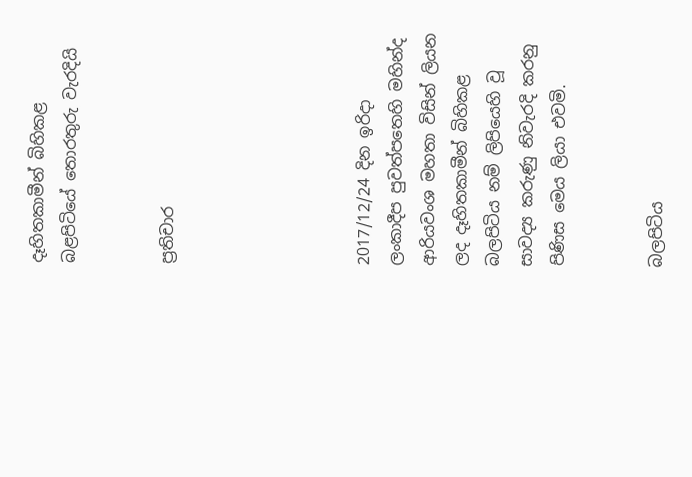දෑහිතකාමීන් බිහිකළ බළපිටියේ තොරතුරු වැරදියි


ප්‍රතිචාර





2017/12/24 දින ඉරිද‌ා ලංකාදීප පුවත්පතෙහි මහින්ද ආරියවංශ මහතා විසින් ලියන ලද දෑහිතකාමීන් බිහිකළ බලපිටිය නම් ලිපියෙහි වූ සාවද්‍ය කරුණු නිවැරදි කරනු පිණිස මෙය ලියා එවමි.


බලපිටිය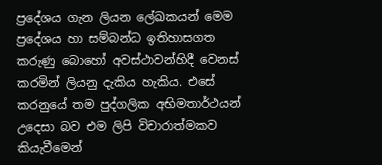ප්‍රදේශය ගැන ලියන ලේඛකයන් මෙම ප්‍රදේශය හා සම්බන්ධ ඉතිහාසගත කරුණු බොහෝ අවස්ථාවන්හිදී වෙනස් කරමින් ලියනු දැකිය හැකිය. එසේ කරනුයේ තම පුද්ගලික අභිමතාර්ථයන් උදෙසා බව එම ලිපි විචාරාත්මකව කියැවීමෙන්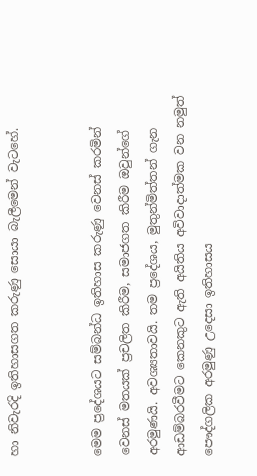හා නිවැරදි ඉතිහාසගත කරුණු සොයා බැලීමෙන් වැටහේ.


මෙම ප්‍රදේශයට සම්බන්ධ ඉතිහාස කරුණු වෙනස් කරමින් වෙනස් මතයක් ප්‍රචලිත කිරීම, සමාජගත කිරීම ඔවුන්ගේ අරමුණයි. අවශ්‍යතාවයි. තම ප්‍රදේශය, මුතුන්මිත්තන් ගැන ආඩම්බරවීමට කෙනකුට ඇති අයිතිය අවිවාද‌ාත්මක වන නමුත් පෞද්ගලික අරමුණු උදෙසා ඉතිහාසය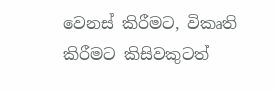වෙනස් කිරීමට, විකෘති කිරීමට කිසිවකුටත්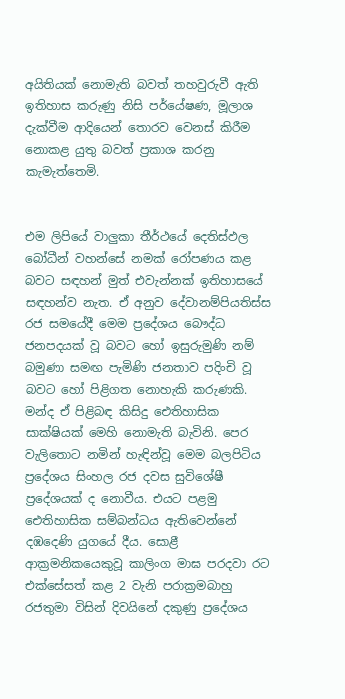අයිතියක් නොමැති බවත් තහවුරුවී ඇති ඉතිහාස කරුණු නිසි පර්යේෂණ, මූලාශ දැක්වීම ආදියෙන් තොරව වෙනස් කිරීම නොකළ යුතු බවත් ප්‍රකාශ කරනු කැමැත්තෙමි.


එම ලිපියේ වාලුකා තීර්ථයේ දෙතිස්ඵල බෝධීන් වහන්සේ නමක් රෝපණය කළ බවට සඳහන් මුත් එවැන්නක් ඉතිහාසයේ සඳහන්ව නැත. ඒ අනුව දේවානම්පියතිස්ස රජ සමයේදී මෙම ප්‍රදේශය බෞද්ධ ජනපදයක් වූ බවට හෝ ඉසුරුමුණි නම් බමුණා සමඟ පැමිණි ජනතාව පදිංචි වූ බවට හෝ පිළිගත නොහැකි කරුණකි. මන්ද ඒ පිළිබඳ කිසිදු ඓතිහාසික සාක්ෂියක් මෙහි නොමැති බැවිනි. පෙර වැලිතොට නමින් හැඳින්වූ මෙම බලපිටිය ප්‍රදේශය සිංහල රජ දවස සුවිශේෂී ප්‍රදේශයක් ද නොවීය. එයට පළමු ඓතිහාසික සම්බන්ධය ඇතිවෙන්නේ දඹදෙණි යුගයේ දීය. සොළී ආක්‍රමනිකයෙකුවූ කාලිංග මාඝ පරදවා රට එක්සේසත් කළ 2 වැනි පරාක්‍රමබාහු රජතුමා විසින් දිවයිනේ දකුණු ප්‍රදේශය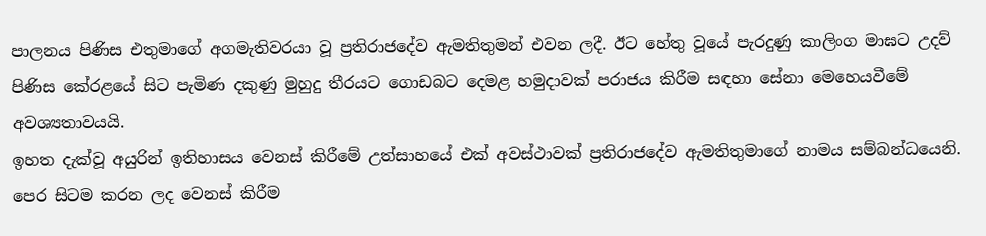පාලනය පිණිස එතුමාගේ අගමැතිවරයා වූ ප්‍රතිරාජදේව ඇමතිතුමන් එවන ලදී. ඊට හේතු වූයේ පැරදුණු කාලිංග මාඝට උදව් පිණිස කේරළයේ සිට පැමිණ දකුණු මුහුදු තීරයට ගොඩබට දෙමළ හමුද‌ාවක් පරාජය කිරීම සඳහා සේනා මෙහෙයවීමේ අවශ්‍යතාවයයි.
ඉහත දැක්වූ අයුරින් ඉතිහාසය වෙනස් කිරීමේ උත්සාහයේ එක් අවස්ථාවක් ප්‍රතිරාජදේව ඇමතිතුමාගේ නාමය සම්බන්ධයෙනි. පෙර සිටම කරන ලද වෙනස් කිරීම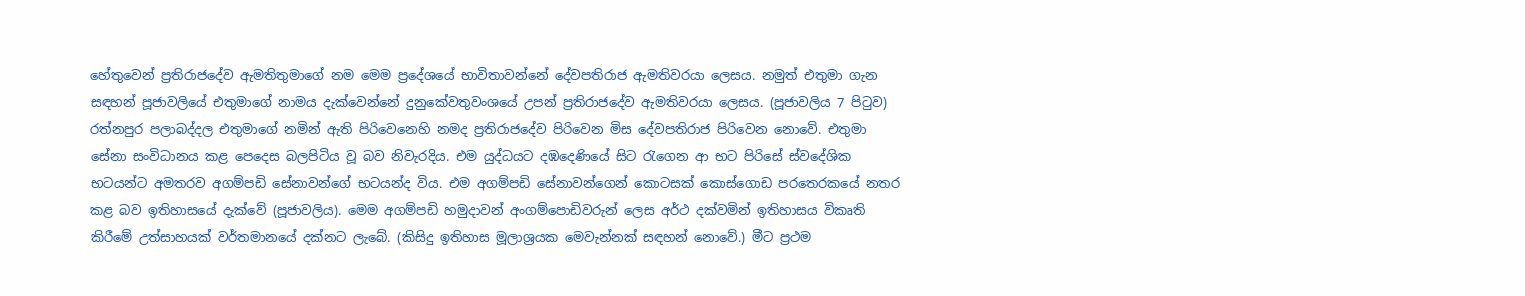හේතුවෙන් ප්‍රතිරාජදේව ඇමතිතුමාගේ නම මෙම ප්‍රදේශයේ භාවිතාවන්නේ දේවපතිරාජ ඇමතිවරයා ලෙසය. නමුත් එතුමා ගැන සඳහන් පූජාවලියේ එතුමාගේ නාමය දැක්වෙන්නේ දුනුකේවතුවංශයේ උපන් ප්‍රතිරාජදේව ඇමතිවරයා ලෙසය. (පූජාවලිය 7 පිටුව) රත්නපුර පලාබද්දල එතුමාගේ නමින් ඇති පිරිවෙනෙහි නමද ප්‍රතිරාජදේව පිරිවෙන මිස දේවපතිරාජ පිරිවෙන නොවේ. එතුමා සේනා සංවිධානය කළ පෙදෙස බලපිටිය වූ බව නිවැරදිය. එම යුද්ධයට දඹදෙණියේ සිට රැගෙන ආ භට පිරිසේ ස්වදේශික භටයන්ට අමතරව අගම්පඩි සේනාවන්ගේ භටයන්ද විය. එම අගම්පඩි සේනාවන්ගෙන් කොටසක් කොස්ගොඩ පරතෙරකයේ නතර කළ බව ඉතිහාසයේ දැක්වේ (පූජාවලිය). මෙම අගම්පඩි හමුද‌ාවන් අංගම්පොඩිවරුන් ලෙස අර්ථ දක්වමින් ඉතිහාසය විකෘති කිරීමේ උත්සාහයක් වර්තමානයේ දක්නට ලැබේ. (කිසිදු ඉතිහාස මූලාශ්‍රයක මෙවැන්නක් සඳහන් නොවේ.) මීට ප්‍රථම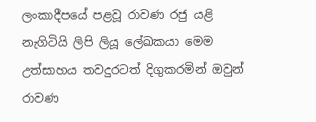ලංකාදීපයේ පළවූ රාවණ රජු යළි නැගිටියි ලිපි ලියූ ලේඛකයා මෙම උත්සාහය තවදුරටත් දිගුකරමින් ඔවුන් රාවණ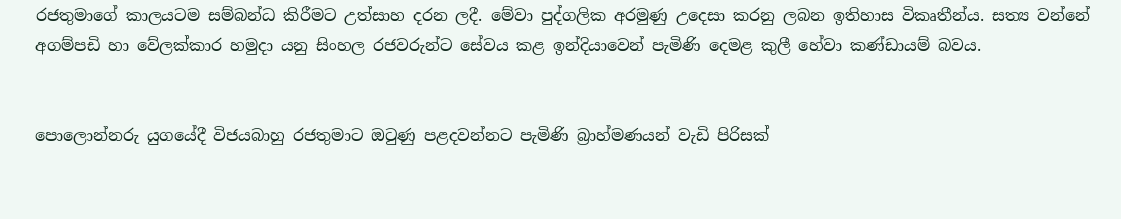රජතුමාගේ කාලයටම සම්බන්ධ කිරීමට උත්සාහ දරන ලදී. මේවා පුද්ගලික අරමුණු උදෙසා කරනු ලබන ඉතිහාස විකෘතීන්ය. සත්‍ය වන්නේ අගම්පඩි හා වේලක්කාර හමුදා යනු සිංහල රජවරුන්ට සේවය කළ ඉන්දියාවෙන් පැමිණි දෙමළ කුලී හේවා කණ්ඩායම් බවය.


පොලොන්නරු යුගයේදී විජයබාහු රජතුමාට ඔටුණු පළදවන්නට පැමිණි බ්‍රාහ්මණයන් වැඩි පිරිසක්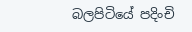බලපිටියේ පදිංචි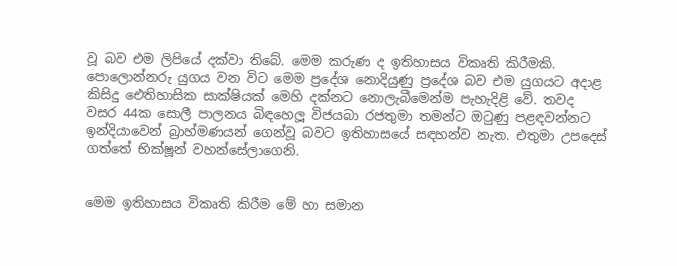වූ බව එම ලිපියේ දක්වා තිබේ. මෙම කරුණ ද ඉතිහාසය විකෘති කිරීමකි. පොලොන්නරු යුගය වන විට මෙම ප්‍රදේශ නොදියුණු ප්‍රදේශ බව එම යුගයට අද‌ාළ කිසිදු ඓතිහාසික සාක්ෂියක් මෙහි දක්නට නොලැබීමෙන්ම පැහැදිළි වේ. තවද වසර 44ක සොලී පාලනය බිඳහෙලූ විජයබා රජතුමා තමන්ට ඔටුණු පළඳවන්නට ඉන්දියාවෙන් බ්‍රාහ්මණයන් ගෙන්වූ බවට ඉතිහාසයේ සඳහන්ව නැත. එතුමා උපදෙස් ගත්තේ භික්ෂූන් වහන්සේලාගෙනි.


මෙම ඉතිහාසය විකෘති කිරීම මේ හා සමාන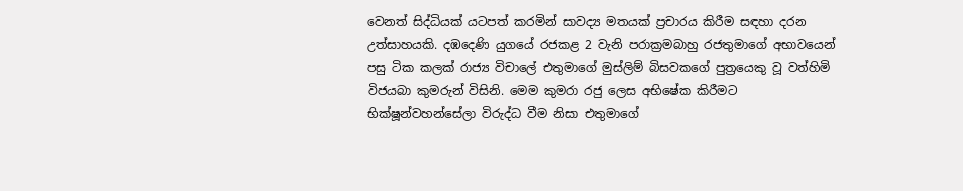වෙනත් සිද්ධියක් යටපත් කරමින් සාවද්‍ය මතයක් ප්‍රචාරය කිරීම සඳහා දරන උත්සාහයකි. දඹදෙණි යුගයේ රජකළ 2 වැනි පරාක්‍රමබාහු රජතුමාගේ අභාවයෙන් පසු ටික කලක් රාජ්‍ය විචාලේ එතුමාගේ මුස්ලිම් බිසවකගේ පුත්‍රයෙකු වූ වත්හිමි විජයබා කුමරුන් විසිනි. මෙම කුමරා රජු ලෙස අභිෂේක කිරීමට භික්ෂූන්වහන්සේලා විරුද්ධ වීම නිසා එතුමාගේ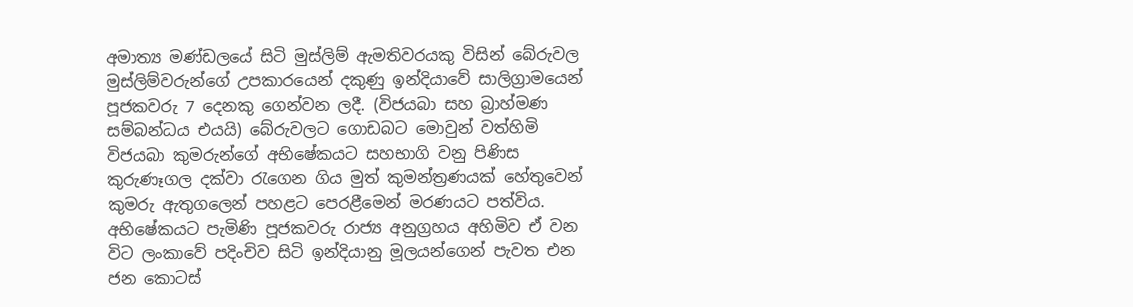අමාත්‍ය මණ්ඩලයේ සිටි මුස්ලිම් ඇමතිවරයකු විසින් බේරුවල මුස්ලිම්වරුන්ගේ උපකාරයෙන් දකුණු ඉන්දියාවේ සාලිග්‍රාමයෙන් පූජකවරු 7 දෙනකු ගෙන්වන ලදී. (විජයබා සහ බ්‍රාහ්මණ සම්බන්ධය එයයි) බේරුවලට ගොඩබට මොවුන් වත්හිමි විජයබා කුමරුන්ගේ අභිෂේකයට සහභාගි වනු පිණිස කුරුණෑගල දක්වා රැගෙන ගිය මුත් කුමන්ත්‍රණයක් හේතුවෙන් කුමරු ඇතුගලෙන් පහළට පෙරළීමෙන් මරණයට පත්විය. අභිෂේකයට පැමිණි පූජකවරු රාජ්‍ය අනුග්‍රහය අහිමිව ඒ වන විට ලංකාවේ පදිංචිව සිටි ඉන්දියානු මූලයන්ගෙන් පැවත එන ජන කොටස්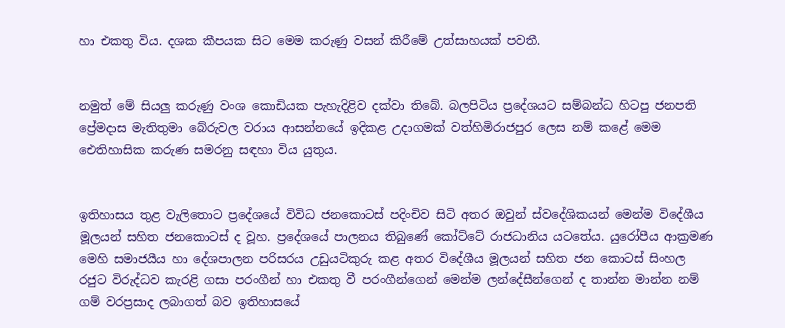හා එකතු විය. දශක කීපයක සිට මෙම කරුණු වසන් කිරීමේ උත්සාහයක් පවතී.


නමුත් මේ සියලු කරුණු වංශ කොඩියක පැහැදිළිව දක්වා තිබේ. බලපිටිය ප්‍රදේශයට සම්බන්ධ හිටපු ජනපති ප්‍රේමද‌ාස මැතිතුමා බේරුවල වරාය ආසන්නයේ ඉදිකළ උද‌ාගමක් වත්හිමිරාජපුර ලෙස නම් කළේ මෙම ඓතිහාසික කරුණ සමරනු සඳහා විය යුතුය.


ඉතිහාසය තුළ වැලිතොට ප්‍රදේශයේ විවිධ ජනකොටස් පදිංචිව සිටි අතර ඔවුන් ස්වදේශිකයන් මෙන්ම විදේශීය මූලයන් සහිත ජනකොටස් ද වූහ. ප්‍රදේශයේ පාලනය තිබුණේ කෝට්ටේ රාජධානිය යටතේය. යුරෝපීය ආක්‍රමණ මෙහි සමාජයීය හා දේශපාලන පරිසරය උඩුයටිකුරු කළ අතර විදේශීය මූලයන් සහිත ජන කොටස් සිංහල රජුට විරුද්ධව කැරළි ගසා පරංගීන් හා එකතු වී පරංගීන්ගෙන් මෙන්ම ලන්දේසීන්ගෙන් ද තාන්න මාන්න නම් ගම් වරප්‍රසාද ලබාගත් බව ඉතිහාසයේ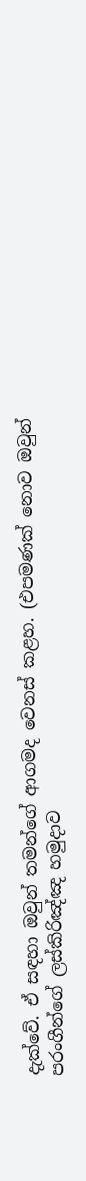දැක්වේ. ඒ සඳහා ඔවුන් තමන්ගේ ආගමද වෙනස් කළහ. (එපමණක් නොව ඔවුන් පරංගීන්ගේ ලස්කිරිඤ්ඤ හමුදාව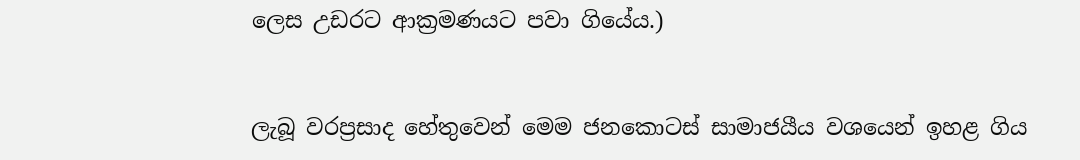ලෙස උඩරට ආක්‍රමණයට පවා ගියේය.)


ලැබූ වරප්‍රසාද හේතුවෙන් මෙම ජනකොටස් සාමාජයීය වශයෙන් ඉහළ ගිය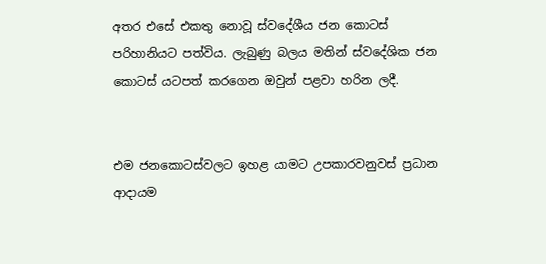අතර එසේ එකතු නොවූ ස්වදේශීය ජන කොටස් පරිහානියට පත්විය. ලැබුණු බලය මතින් ස්වදේශික ජන කොටස් යටපත් කරගෙන ඔවුන් පළවා හරින ලදී.


එම ජනකොටස්වලට ඉහළ යාමට උපකාරවනුවස් ප්‍රධාන ආද‌ායම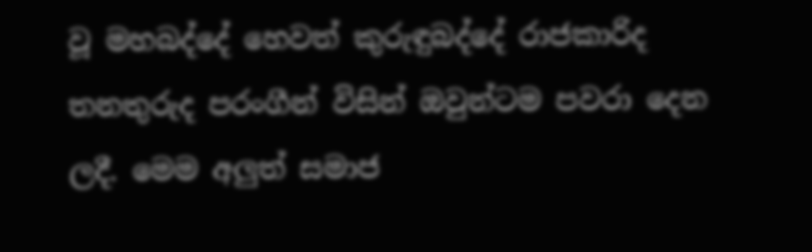වූ මහබද්දේ හෙවත් කුරුඳුබද්දේ රාජකාරිද තනතුරුද පරංගීන් විසින් ඔවුන්ටම පවරා දෙන ලදී. මෙම අලුත් සමාජ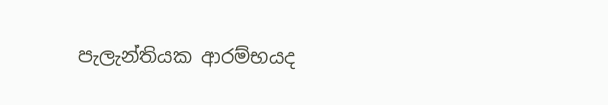පැලැන්තියක ආරම්භයද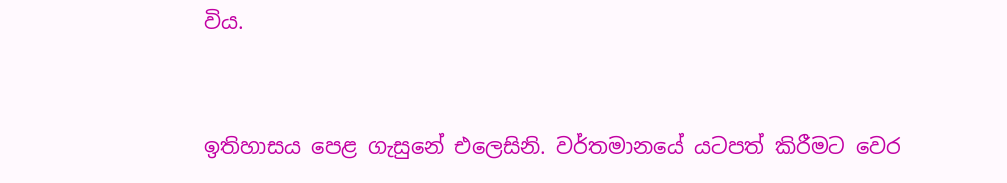විය.


ඉතිහාසය පෙළ ගැසුනේ එලෙසිනි. වර්තමානයේ යටපත් කිරීමට වෙර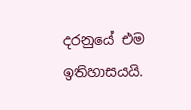දරනුයේ එම ඉතිහාසයයි.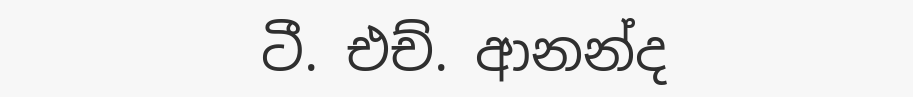ටී. එච්. ආනන්ද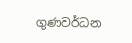ගුණවර්ධන